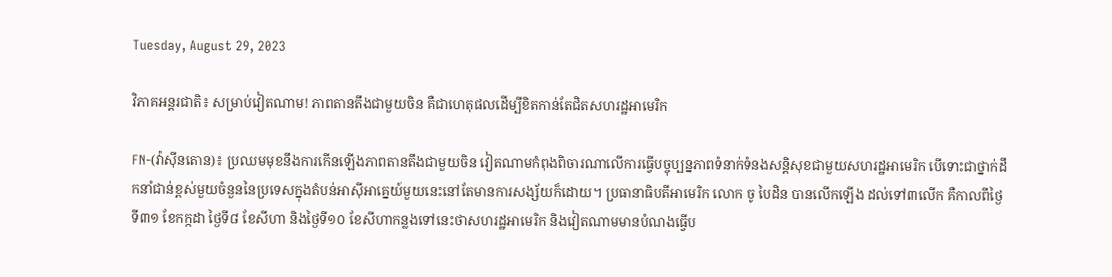Tuesday, August 29, 2023

វិភាគអន្តរជាតិ៖ សម្រាប់វៀតណាម! ភាពតានតឹងជាមួយចិន គឺជាហេតុផលដើម្បីខិតកាន់តែជិតសហរដ្ឋអាមេរិក

FN-(វ៉ាស៊ីនតោន)៖ ប្រឈមមុខនឹងការកើនឡើងភាពតានតឹងជាមួយចិន វៀតណាមកំពុងពិចារណាលើការធ្វើបច្ចុប្បន្នភាពទំនាក់ទំនងសន្តិសុខជាមួយសហរដ្ឋអាមេរិក បើទោះជាថ្នាក់ដឹកនាំជាន់ខ្ពស់មួយចំនួននៃប្រទេសក្នុងតំបន់អាស៊ីអាគ្នេយ៍មួយនេះនៅតែមានការសង្ស័យក៏ដោយ។ ប្រធានាធិបតីអាមេរិក លោក ចូ បៃដិន បានលើកឡើង ដល់ទៅ៣លើក គឺកាលពីថ្ងៃទី៣១ ខែកក្កដា ថ្ងៃទី៨ ខែសីហា និងថ្ងៃទី១០ ខែសីហាកន្លងទៅនេះថាសហរដ្ឋអាមេរិក និងវៀតណាមមានបំណងធ្វើប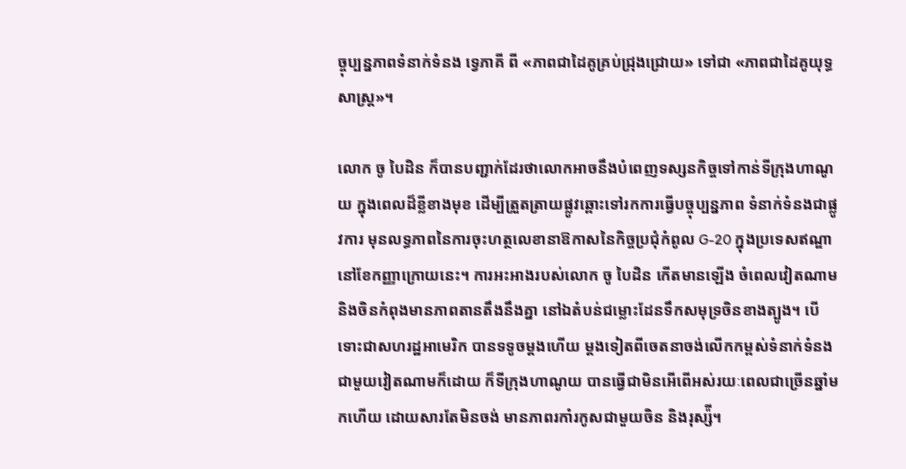ច្ចុប្បន្នភាពទំនាក់ទំនង ទ្វេភាគី ពី «ភាពជាដៃគូគ្រប់ជ្រុងជ្រោយ» ទៅជា «ភាពជាដៃគូយុទ្ធសាស្ត្រ»។

លោក ចូ បៃដិន ក៏បានបញ្ជាក់ដែរថាលោកអាចនឹងបំពេញទស្សនកិច្ចទៅកាន់ទីក្រុងហាណូយ ក្នុងពេលដ៏ខ្លីខាងមុខ ដើម្បីត្រួតត្រាយផ្លូវឆ្ពោះទៅរកការធ្វើបច្ចុប្បន្នភាព ទំនាក់ទំនងជាផ្លូវការ មុនលទ្ធភាពនៃការចុះហត្ថលេខានាឱកាសនៃកិច្ចប្រជុំកំពូល G-20 ក្នុងប្រទេសឥណ្ឌា នៅខែកញ្ញាក្រោយនេះ។ ការអះអាងរបស់លោក ចូ បៃដិន កើតមានឡើង ចំពេលវៀតណាម និងចិនកំពុងមានភាពតានតឹងនឹងគ្នា នៅឯតំបន់ជម្លោះដែនទឹកសមុទ្រចិនខាងត្បូង។ បើទោះជាសហរដ្ឋអាមេរិក បានទទូចម្ដងហើយ ម្តងទៀតពីចេតនាចង់លើកកម្ពស់ទំនាក់ទំនងជាមួយវៀតណាមក៏ដោយ ក៏ទីក្រុងហាណូយ បានធ្វើជាមិនអើពើអស់រយៈពេលជាច្រើនឆ្នាំមកហើយ ដោយសារតែមិនចង់ មានភាពរកាំរកូសជាមួយចិន និងរុស្ស៉ី។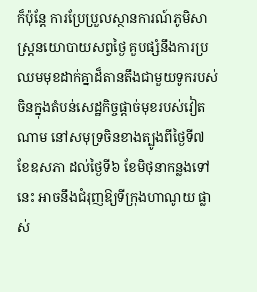ក៏ប៉ុន្តែ ការប្រែប្រួលស្ថានការណ៍ភូមិសាស្ត្រនយោបាយសព្វថ្ងៃ គួបផ្សំនឹងការប្រឈមមុខដាក់គ្នាដ៏តានតឹងជាមួយទូករបស់ចិនក្នុងតំបន់សេដ្ឋកិច្ចផ្ដាច់មុខរបស់វៀតណាម នៅសមុទ្រចិនខាងត្បូងពីថ្ងៃទី៧ ខែឧសភា ដល់ថ្ងៃទី៦ ខែមិថុនាកន្លងទៅនេះ អាចនឹងជំរុញឱ្យទីក្រុងហាណូយ ផ្លាស់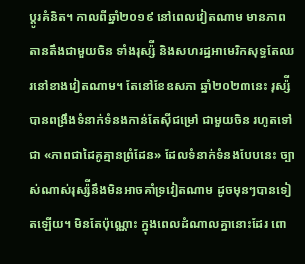ប្ដូរគំនិត។ កាលពីឆ្នាំ២០១៩ នៅពេលវៀតណាម មានភាពតានតឹងជាមួយចិន ទាំងរុស្ស៉ី និងសហរដ្ឋអាមេរិកសុទ្ធតែឈរនៅខាងវៀតណាម។ តែនៅខែឧសភា ឆ្នាំ២០២៣នេះ រុស្ស៉ីបានពង្រឹងទំនាក់ទំនងកាន់តែស៊ីជម្រៅ ជាមួយចិន រហូតទៅជា «ភាពជាដៃគូគ្មានព្រំដែន» ដែលទំនាក់ទំនងបែបនេះ ច្បាស់ណាស់រុស្ស៉ីនឹងមិនអាចគាំទ្រវៀតណាម ដូចមុនៗបានទៀតឡើយ។ មិនតែប៉ុណ្ណោះ ក្នុងពេលដំណាលគ្នានោះដែរ ពោ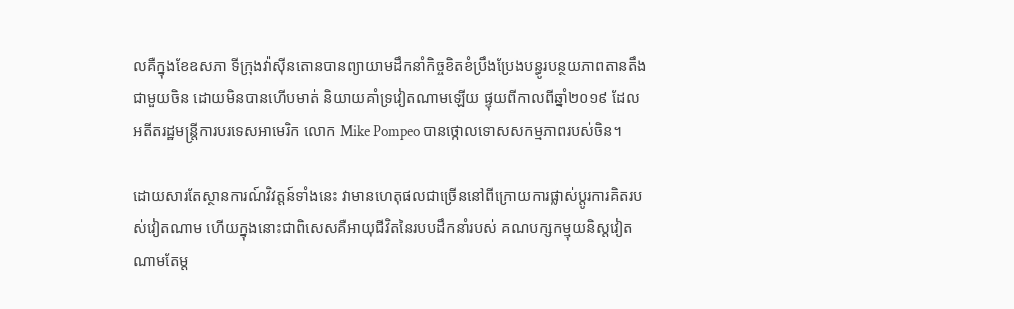លគឺក្នុងខែឧសភា ទីក្រុងវ៉ាស៊ីនតោនបានព្យាយាមដឹកនាំកិច្ចខិតខំប្រឹងប្រែងបន្ធូរបន្ថយភាពតានតឹងជាមួយចិន ដោយមិនបានហើបមាត់ និយាយគាំទ្រវៀតណាមឡើយ ផ្ទុយពីកាលពីឆ្នាំ២០១៩ ដែលអតីតរដ្ឋមន្ត្រីការបរទេសអាមេរិក លោក Mike Pompeo បានថ្កោលទោសសកម្មភាពរបស់ចិន។

ដោយសារតែស្ថានការណ៍វិវត្តន៍ទាំងនេះ វាមានហេតុផលជាច្រើននៅពីក្រោយការផ្លាស់ប្ដូរការគិតរបស់វៀតណាម ហើយក្នុងនោះជាពិសេសគឺអាយុជីវិតនៃរបបដឹកនាំរបស់ គណបក្សកម្មុយនិស្ដវៀតណាមតែម្ដ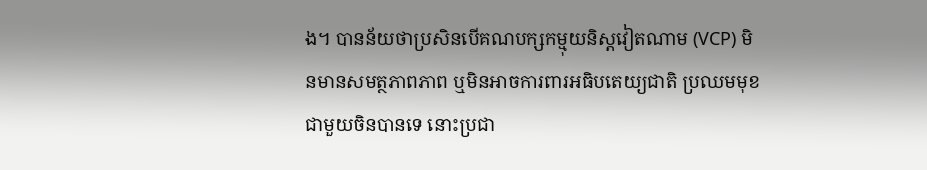ង។ បានន័យថាប្រសិនបើគណបក្សកម្មុយនិស្ដវៀតណាម (VCP) មិនមានសមត្ថភាពភាព ឬមិនអាចការពារអធិបតេយ្យជាតិ ប្រឈមមុខជាមួយចិនបានទេ នោះប្រជា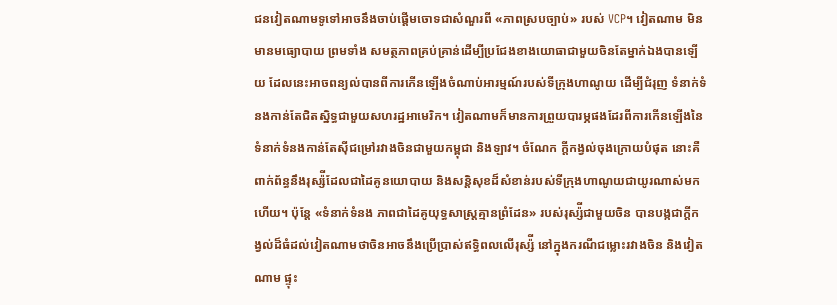ជនវៀតណាមទូទៅអាចនឹងចាប់ផ្ដើមចោទជាសំណួរពី «ភាពស្របច្បាប់» របស់ VCP។ វៀតណាម មិនមានមធ្យោបាយ ព្រមទាំង សមត្ថភាពគ្រប់គ្រាន់ដើម្បីប្រជែងខាងយោធាជាមួយចិនតែម្នាក់ឯងបានឡើយ ដែលនេះអាចពន្យល់បានពីការកើនឡើងចំណាប់អារម្មណ៍របស់ទីក្រុងហាណូយ ដើម្បីជំរុញ ទំនាក់ទំនងកាន់តែជិតស្និទ្ធជាមួយសហរដ្ឋអាមេរិក។ វៀតណាមក៏មានការព្រួយបារម្ភផងដែរពីការកើនឡើងនៃទំនាក់ទំនងកាន់តែស៊ីជម្រៅរវាងចិនជាមួយកម្ពុជា និងឡាវ។ ចំណែក ក្ដីកង្វល់ចុងក្រោយបំផុត នោះគឺពាក់ព័ន្ធនឹងរុស្ស៉ីដែលជាដៃគូនយោបាយ និងសន្តិសុខដ៏សំខាន់របស់ទីក្រុងហាណូយជាយូរណាស់មកហើយ។ ប៉ុន្តែ «ទំនាក់ទំនង ភាពជាដៃគូយុទ្ធសាស្ត្រគ្មានព្រំដែន» របស់រុស្ស៉ីជាមួយចិន បានបង្កជាក្ដីកង្វល់ដ៏ធំដល់វៀតណាមថាចិនអាចនឹងប្រើប្រាស់ឥទ្ធិពលលើរុស្ស៉ី នៅក្នុងករណីជម្លោះរវាងចិន និងវៀតណាម ផ្ទុះ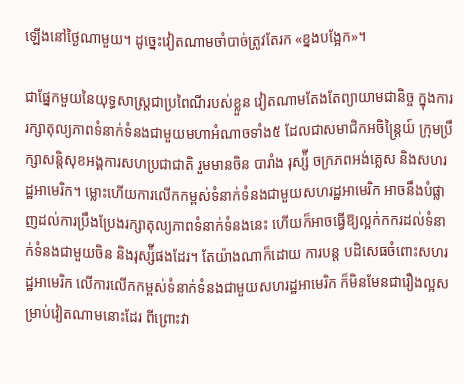ឡើងនៅថ្ងៃណាមួយ។ ដូច្នេះវៀតណាមចាំបាច់ត្រូវតែរក «ខ្នងបង្អែក»។

ជាផ្នែកមួយនៃយុទ្ធសាស្ត្រជាប្រពៃណីរបស់ខ្លួន វៀតណាមតែងតែព្យាយាមជានិច្ច ក្នុងការរក្សាតុល្យភាពទំនាក់ទំនងជាមួយមហាអំណាចទាំង៥ ដែលជាសមាជិកអចិន្ត្រៃយ៍ ក្រុមប្រឹក្សាសន្តិសុខអង្គការសហប្រជាជាតិ រួមមានចិន បារាំង រុស្ស៉ី ចក្រភពអង់គ្លេស និងសហរដ្ឋអាមេរិក។ ម្លោះហើយការលើកកម្ពស់ទំនាក់ទំនងជាមួយសហរដ្ឋអាមេរិក អាចនឹងបំផ្លាញដល់ការប្រឹងប្រែងរក្សាតុល្យភាពទំនាក់ទំនងនេះ ហើយក៏អាចធ្វើឱ្យល្អក់កករដល់ទំនាក់ទំនងជាមួយចិន និងរុស្ស៉ីផងដែរ។ តែយ៉ាងណាក៏ដោយ ការបន្ត បដិសេធចំពោះសហរដ្ឋអាមេរិក លើការលើកកម្ពស់ទំនាក់ទំនងជាមួយសហរដ្ឋអាមេរិក ក៏មិនមែនជារឿងល្អសម្រាប់វៀតណាមនោះដែរ ពីព្រោះវា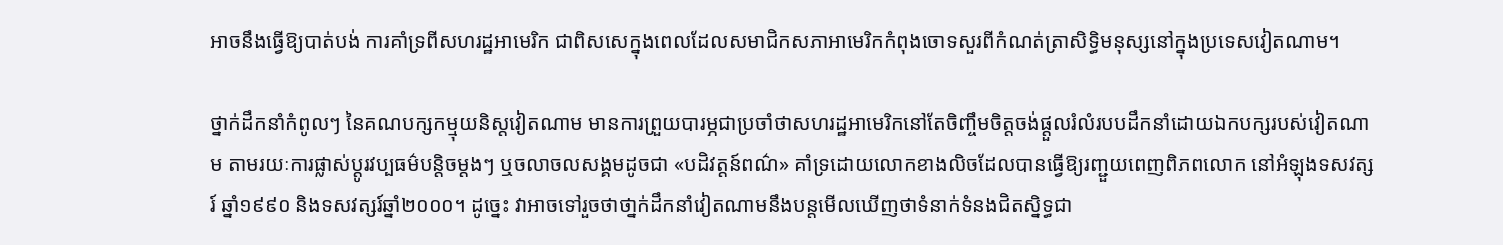អាចនឹងធ្វើឱ្យបាត់បង់ ការគាំទ្រពីសហរដ្ឋអាមេរិក ជាពិសសេក្នុងពេលដែលសមាជិកសភាអាមេរិកកំពុងចោទសួរពីកំណត់ត្រាសិទ្ធិមនុស្សនៅក្នុងប្រទេសវៀតណាម។

ថ្នាក់ដឹកនាំកំពូលៗ នៃគណបក្សកម្មុយនិស្ដវៀតណាម មានការព្រួយបារម្ភជាប្រចាំថាសហរដ្ឋអាមេរិកនៅតែចិញ្ចឹមចិត្តចង់ផ្ដួលរំលំរបបដឹកនាំដោយឯកបក្សរបស់វៀតណាម តាមរយៈការផ្លាស់ប្ដូរវប្បធម៌បន្តិចម្ដងៗ ឬចលាចលសង្គមដូចជា «បដិវត្តន៍ពណ៌» គាំទ្រដោយលោកខាងលិចដែលបានធ្វើឱ្យរញ្ជួយពេញពិភពលោក នៅអំឡុងទសវត្សរ៍ ឆ្នាំ១៩៩០ និងទសវត្សរ៍ឆ្នាំ២០០០។ ដូច្នេះ វាអាចទៅរួចថាថា្នក់ដឹកនាំវៀតណាមនឹងបន្តមើលឃើញថាទំនាក់ទំនងជិតស្និទ្ធជា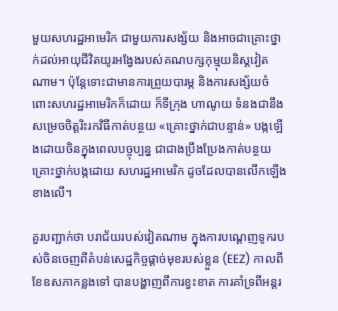មួយសហរដ្ឋអាមេរិក ជាមួយការសង្ស័យ និងអាចជាគ្រោះថ្នាក់ដល់អាយុជីវិតយូរអង្វែងរបស់គណបក្សកុម្មុយនិស្ដវៀតណាម។ ប៉ុន្តែទោះជាមានការព្រួយបារម្ភ និងការសង្ស័យចំពោះសហរដ្ឋអាមេរិកក៏ដោយ ក៏ទីក្រុង ហាណូយ ទំនងជានឹងសម្រេចចិត្តរិះរកវិធីកាត់បន្ថយ «គ្រោះថ្នាក់ជាបន្ទាន់» បង្កឡើងដោយចិនក្នុងពេលបច្ចុប្បន្ន ជាជាងប្រឹងប្រែងកាត់បន្ថយគ្រោះថ្នាក់បង្កដោយ សហរដ្ឋអាមេរិក ដូចដែលបានលើកឡើងខាងលើ។

គួរបញ្ជាក់ថា បរាជ័យរបស់វៀតណាម ក្នុងការបណ្ដេញទូករបស់ចិនចេញពីតំបន់សេដ្ឋកិច្ចផ្ដាច់មុខរបស់ខ្លួន (EEZ) កាលពីខែឧសភាកន្លងទៅ បានបង្ហាញពីការខ្វះខាត ការគាំទ្រពីអន្តរ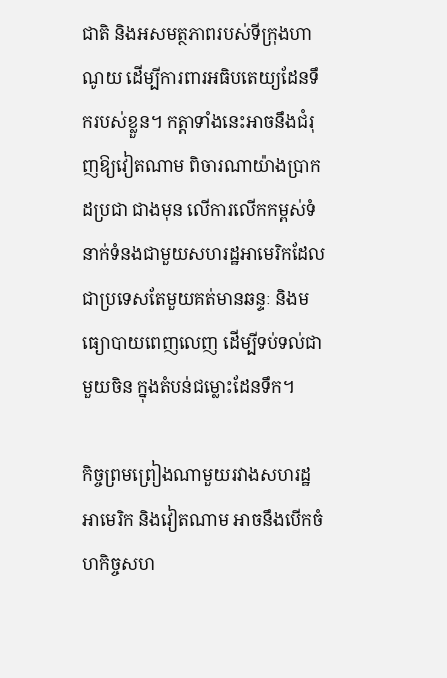ជាតិ និងអសមត្ថភាពរបស់ទីក្រុងហាណូយ ដើម្បីការពារអធិបតេយ្យដែនទឹករបស់ខ្លួន។ កត្តាទាំងនេះអាចនឹងជំរុញឱ្យវៀតណាម ពិចារណាយ៉ាងប្រាកដប្រជា ជាងមុន លើការលើកកម្ពស់ទំនាក់ទំនងជាមួយសហរដ្ឋអាមេរិកដែលជាប្រទេសតែមួយគត់មានឆន្ទៈ និងមធ្យោបាយពេញលេញ ដើម្បីទប់ទល់ជាមួយចិន ក្នុងតំបន់ជម្លោះដែនទឹក។

កិច្ចព្រមព្រៀងណាមួយរវាងសហរដ្ឋអាមេរិក និងវៀតណាម អាចនឹងបើកចំហកិច្ចសហ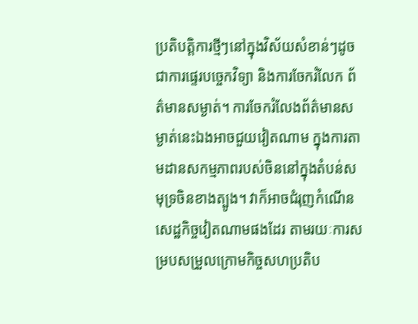ប្រតិបត្តិការថ្មីៗនៅក្នុងវិស័យសំខាន់ៗដូចជាការផ្ទេរបច្ចេកវិទ្យា និងការចែករំលែក ព័ត៌មានសម្ងាត់។ ការចែករំលែងព័ត៌មានសម្ងាត់នេះឯងអាចជួយវៀតណាម ក្នុងការតាមដានសកម្មភាពរបស់ចិននៅក្នុងតំបន់សមុទ្រចិនខាងត្បូង។ វាក៏អាចជំរុញកំណើន សេដ្ឋកិច្ចវៀតណាមផងដែរ តាមរយៈការសម្របសម្រួលក្រោមកិច្ចសហប្រតិប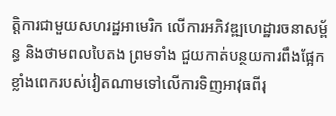ត្តិការជាមួយសហរដ្ឋអាមេរិក លើការអភិវឌ្ឍហេដ្ឋារចនាសម្ព័ន្ធ និងថាមពលបៃតង ព្រមទាំង ជួយកាត់បន្ថយការពឹងផ្អែកខ្លាំងពេករបស់វៀតណាមទៅលើការទិញអាវុធពីរុ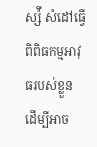ស្ស៉ី សំដៅធ្វើពិពិធកម្មអាវុធរបស់ខ្លួន ដើម្បីអាច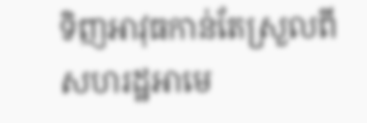ទិញអាវុធកាន់តែស្រួលពីសហរដ្ឋអាមេ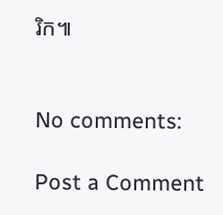រិក៕


No comments:

Post a Comment